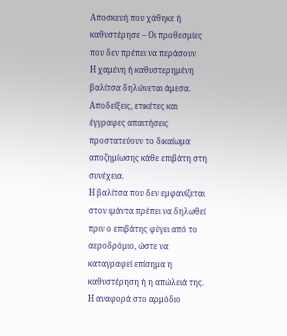Αποσκευή που χάθηκε ή καθυστέρησε – Οι προθεσμίες που δεν πρέπει να περάσουν
Η χαμένη ή καθυστερημένη βαλίτσα δηλώνεται άμεσα. Αποδείξεις, ετικέτες και έγγραφες απαιτήσεις προστατεύουν το δικαίωμα αποζημίωσης κάθε επιβάτη στη συνέχεια.
Η βαλίτσα που δεν εμφανίζεται στον ιμάντα πρέπει να δηλωθεί πριν ο επιβάτης φύγει από το αεροδρόμιο, ώστε να καταγραφεί επίσημα η καθυστέρηση ή η απώλειά της. Η αναφορά στο αρμόδιο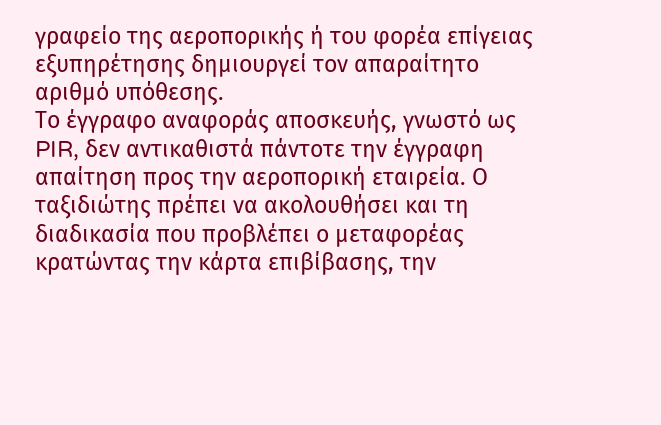γραφείο της αεροπορικής ή του φορέα επίγειας εξυπηρέτησης δημιουργεί τον απαραίτητο αριθμό υπόθεσης.
Το έγγραφο αναφοράς αποσκευής, γνωστό ως PIR, δεν αντικαθιστά πάντοτε την έγγραφη απαίτηση προς την αεροπορική εταιρεία. Ο ταξιδιώτης πρέπει να ακολουθήσει και τη διαδικασία που προβλέπει ο μεταφορέας κρατώντας την κάρτα επιβίβασης, την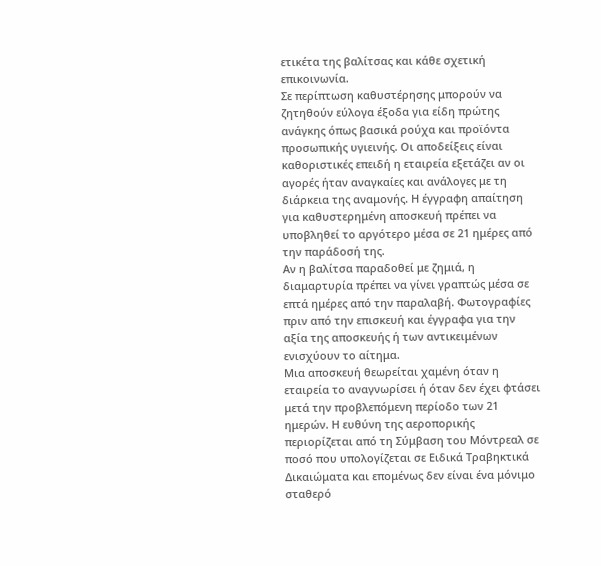ετικέτα της βαλίτσας και κάθε σχετική επικοινωνία.
Σε περίπτωση καθυστέρησης μπορούν να ζητηθούν εύλογα έξοδα για είδη πρώτης ανάγκης όπως βασικά ρούχα και προϊόντα προσωπικής υγιεινής. Οι αποδείξεις είναι καθοριστικές επειδή η εταιρεία εξετάζει αν οι αγορές ήταν αναγκαίες και ανάλογες με τη διάρκεια της αναμονής. Η έγγραφη απαίτηση για καθυστερημένη αποσκευή πρέπει να υποβληθεί το αργότερο μέσα σε 21 ημέρες από την παράδοσή της.
Αν η βαλίτσα παραδοθεί με ζημιά, η διαμαρτυρία πρέπει να γίνει γραπτώς μέσα σε επτά ημέρες από την παραλαβή. Φωτογραφίες πριν από την επισκευή και έγγραφα για την αξία της αποσκευής ή των αντικειμένων ενισχύουν το αίτημα.
Μια αποσκευή θεωρείται χαμένη όταν η εταιρεία το αναγνωρίσει ή όταν δεν έχει φτάσει μετά την προβλεπόμενη περίοδο των 21 ημερών. Η ευθύνη της αεροπορικής περιορίζεται από τη Σύμβαση του Μόντρεαλ σε ποσό που υπολογίζεται σε Ειδικά Τραβηκτικά Δικαιώματα και επομένως δεν είναι ένα μόνιμο σταθερό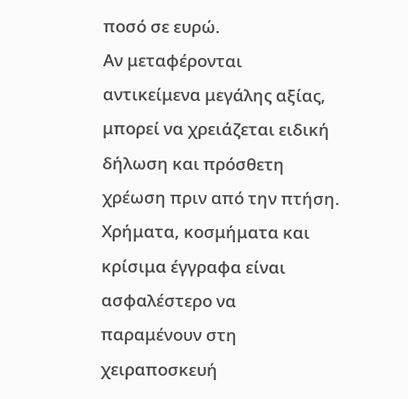ποσό σε ευρώ.
Αν μεταφέρονται αντικείμενα μεγάλης αξίας, μπορεί να χρειάζεται ειδική δήλωση και πρόσθετη χρέωση πριν από την πτήση. Χρήματα, κοσμήματα και κρίσιμα έγγραφα είναι ασφαλέστερο να παραμένουν στη χειραποσκευή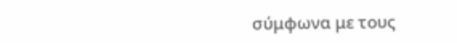σύμφωνα με τους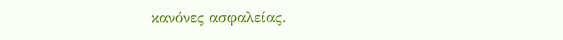κανόνες ασφαλείας.